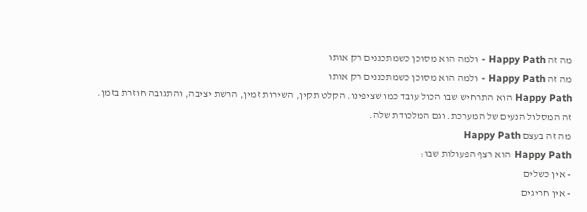מה זה Happy Path - ולמה הוא מסוכן כשמתכננים רק אותו
מה זה Happy Path - ולמה הוא מסוכן כשמתכננים רק אותו
Happy Path הוא התרחיש שבו הכול עובד כמו שציפינו. הקלט תקין, השירות זמין, הרשת יציבה, והתגובה חוזרת בזמן.
זה המסלול הנעים של המערכת. וגם המלכודת שלה.
מה זה בעצם Happy Path
Happy Path הוא רצף הפעולות שבו:
- אין כשלים
- אין חריגים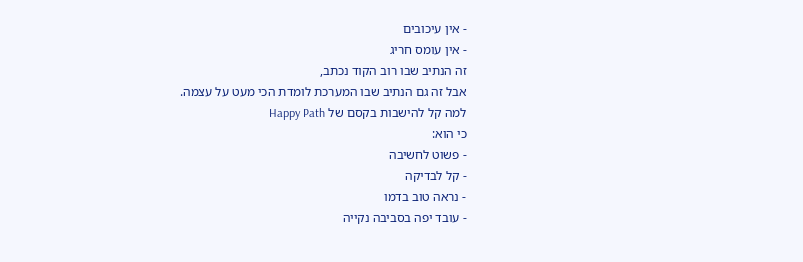- אין עיכובים
- אין עומס חריג
זה הנתיב שבו רוב הקוד נכתב,
אבל זה גם הנתיב שבו המערכת לומדת הכי מעט על עצמה.
למה קל להישבות בקסם של Happy Path
כי הוא:
- פשוט לחשיבה
- קל לבדיקה
- נראה טוב בדמו
- עובד יפה בסביבה נקייה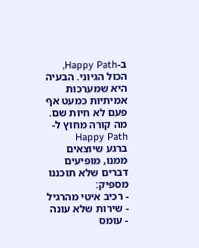ב-Happy Path, הכול הגיוני. הבעיה היא שמערכות אמיתיות כמעט אף פעם לא חיות שם.
מה קורה מחוץ ל-Happy Path
ברגע שיוצאים ממנו, מופיעים דברים שלא תוכננו מספיק:
- רכיב איטי מהרגיל
- שירות שלא עונה
- עומס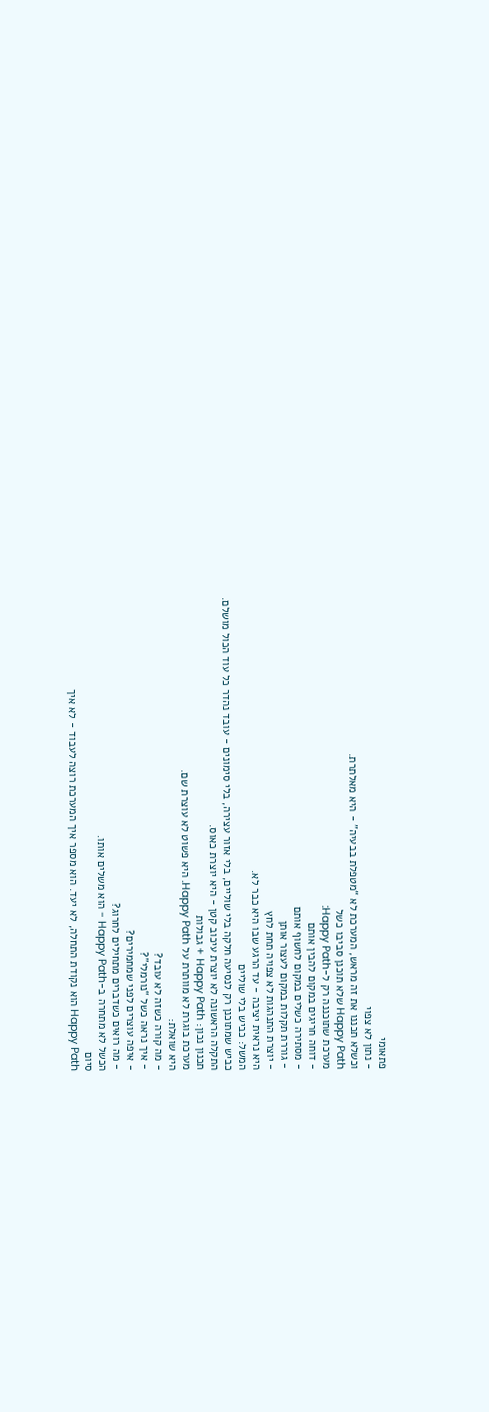פתאומי
- נתון לא צפוי
וכשלא תכננו את זה מראש, המערכת לא “מטפלת בבעיה” - היא מאלתרת.
Happy Path שלא תוכנן סביבו כשל
מערכת שתוכננה רק ל-Happy Path:
- דוחה חריגים במקום להבין אותם
- מסתירה כשלים במקום לחשוף אותם
- גוררת תקלות במקום לעצור אותן
- יוצרת התנהגות לא צפויה תחת לחץ
היא נראית יציבה - עד הרגע שבו היא כבר לא.
המשל: כביש בלי שוליים
כביש שמתוכנן רק לנסיעה חלקה בלי שוליים, בלי אזור עצירה, בלי סימונים - עובד נהדר כל עוד הכול מושלם.
התקלה הראשונה לא יוצרת עיכוב קטן - היא יוצרת כאוס.
תכנון נכון: Happy Path + גבולות
מערכת בוגרת לא מוותרת על Happy Path. היא פשוט לא עוצרת שם.
היא שואלת:
- מה קורה כשזה לא עובד?
- איך נראה כשל “נורמלי”?
- איפה עוצרים לפני שמחמירים?
- מה רואים כשדברים מתחילים לחרוג?
הכשל לא מתחרה ב-Happy Path - הוא משלים אותו.
סיום
Happy Path הוא נקודת התחלה, לא יעד. הוא מספר איך המערכת רוצה לעבוד - לא איך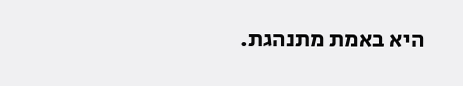היא באמת מתנהגת.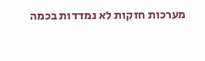מערכות חזקות לא נמדדות בכמה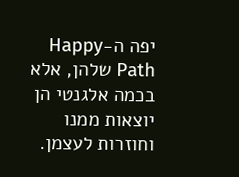יפה ה-Happy Path שלהן, אלא בכמה אלגנטי הן יוצאות ממנו וחוזרות לעצמן.